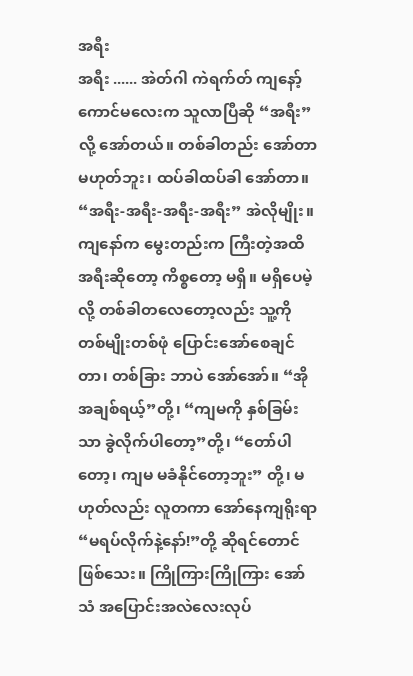အရီး
အရီး ...... အဲတ်ဂါ ကဲရက်တ် ကျနော့်ကောင်မလေးက သူလာပြီဆို “အရီး”လို့ အော်တယ်။ တစ်ခါတည်း အော်တာ မဟုတ်ဘူး၊ ထပ်ခါထပ်ခါ အော်တာ။ “အရီး-အရီး-အရီး-အရီး” အဲလိုမျိုး။ ကျနော်က မွေးတည်းက ကြီးတဲ့အထိ အရီးဆိုတော့ ကိစ္စတော့ မရှိ။ မရှိပေမဲ့လို့ တစ်ခါတလေတော့လည်း သူ့ကို တစ်မျိုးတစ်ဖုံ ပြောင်းအော်စေချင်တာ၊ တစ်ခြား ဘာပဲ အော်အော်။ “အို အချစ်ရယ့်”တို့၊ “ကျမကို နှစ်ခြမ်းသာ ခွဲလိုက်ပါတော့”တို့၊ “တော်ပါတော့၊ ကျမ မခံနိုင်တော့ဘူး” တို့၊ မဟုတ်လည်း လူတကာ အော်နေကျရိုးရာ “မရပ်လိုက်နဲ့နော်!”တို့ ဆိုရင်တောင် ဖြစ်သေး။ ကြိုကြားကြိုကြား အော်သံ အပြောင်းအလဲလေးလုပ်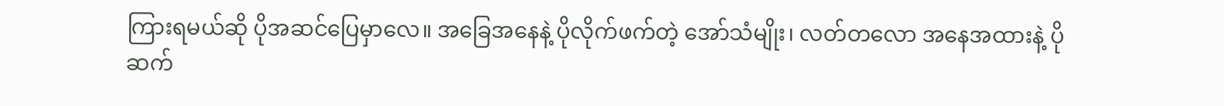ကြားရမယ်ဆို ပိုအဆင်ပြေမှာလေ။ အခြေအနေနဲ့ ပိုလိုက်ဖက်တဲ့ အော်သံမျိုး၊ လတ်တလော အနေအထားနဲ့ ပိုဆက်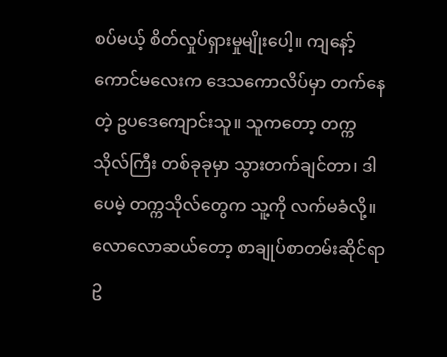စပ်မယ့် စိတ်လှုပ်ရှားမှုမျိုးပေါ့။ ကျနော့်ကောင်မလေးက ဒေသကောလိပ်မှာ တက်နေတဲ့ ဥပဒေကျောင်းသူ။ သူကတော့ တက္ကသိုလ်ကြီး တစ်ခုခုမှာ သွားတက်ချင်တာ၊ ဒါပေမဲ့ တက္ကသိုလ်တွေက သူ့ကို လက်မခံလို့။လောလောဆယ်တော့ စာချုပ်စာတမ်းဆိုင်ရာဥ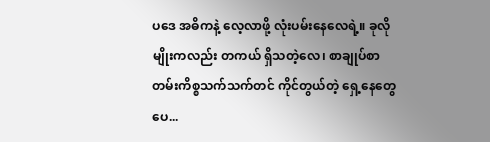ပဒေ အဓိကနဲ့ လေ့လာဖို့ လုံးပမ်းနေလေရဲ့။ ခုလိုမျိုးကလည်း တကယ် ရှိသတဲ့လေ၊ စာချုပ်စာတမ်းကိစ္စသက်သက်တင် ကိုင်တွယ်တဲ့ ရှေ့နေတွေပေ...